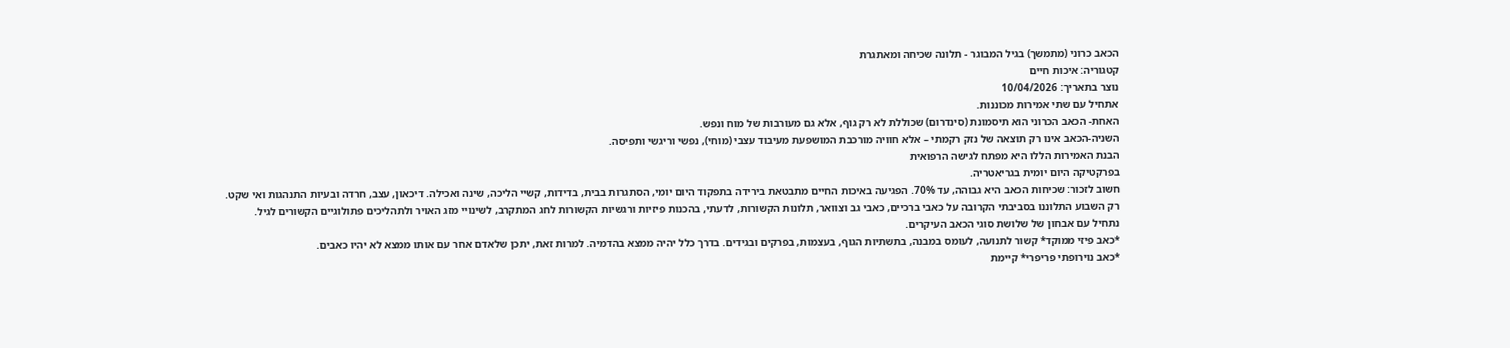הכאב כרוני (מתמשך) בגיל המבוגר - תלונה שכיחה ומאתגרת
קטגוריה: איכות חיים
נוצר בתאריך: 10/04/2026
אתחיל עם שתי אמירות מכוננות.
האחת- הכאב הכרוני הוא תיסמונת (סינדרום) שכוללת לא רק גוף, אלא גם מעורבות של מוח ונפש.
השניה-הכאב אינו רק תוצאה של נזק רקמתי – אלא חוויה מורכבת המושפעת מעיבוד עצבי (מוחי), נפשי וריגשי ותפיסה.
הבנת האמירות הללו היא מפתח לגישה הרפואית
בפרקטיקה היום יומית בגריאטריה.
חשוב לזכור: שכיחות הכאב היא גבוהה, עד 70%. הפגיעה באיכות החיים מתבטאת בירידה בתפקוד היום יומי, הסתגרות בבית, בדידות, קשיי הליכה, שינה ואכילה. דיכאון, עצב, חרדה ובעיות התנהגות ואי שקט.
רק השבוע התלוננו בסביבתי הקרובה על כאבי ברכיים, כאבי גב וצוואר, תלונות הקשורות, לדעתי, בהכנות פיזיות ורגשיות הקשורות לחג המתקרב, לשינויי מזג האויר ולתהליכים פתולוגיים הקשורים לגיל.
נתחיל עם אבחון של שלושת סוגי הכאב העיקרים.
*כאב פיזי ממוקד* קשור לתנועה, לעומס במבנה, בתשתיות הגוף, בעצמות, בפרקים ובגידים. בדרך כלל יהיה ממצא בהדמיה. למרות זאת, יתכן שלאדם אחר עם אותו ממצא לא יהיו כאבים.
*כאב נוירופתי פריפרי* קיימת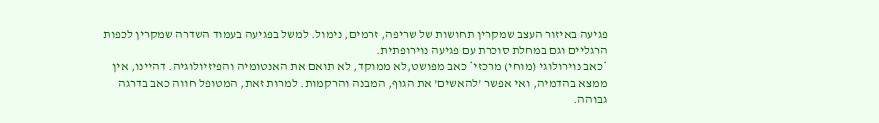פגיעה באיזור העצב שמקרין תחושות של שריפה, זרמים, נימול. למשל בפגיעה בעמוד השדרה שמקרין לכפות הרגליים וגם במחלת סוכרת עם פגיעה נוירופתית.
*כאב נוירולוגי (מוחי) מרכזי* כאב מפושט,לא ממוקד, לא תואם את האנטומיה והפיזיולוגיה. דהיינו, אין ממצא בהדמיה, ואי אפשר 'להאשים' את הגוף, המבנה והרקמות. למרות זאת, המטופל חווה כאב בדרגה גבוהה.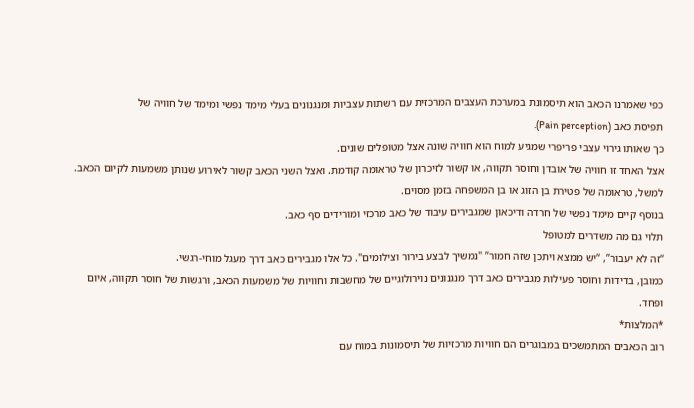כפי שאמרנו הכאב הוא תיסמונת במערכת העצבים המרכזית עם רשתות עצביות ומנגנונים בעלי מימד נפשי ומימד של חוויה של
תפיסת כאב (Pain perception).
כך שאותו גירוי עצבי פריפרי שמגיע למוח הוא חוויה שונה אצל מטופלים שונים.
אצל האחד זו חוויה של אובדן וחוסר תקווה, או קשור לזיכרון של טראומה קודמת. ואצל השני הכאב קשור לאירוע שנותן משמעות לקיום הכאב. למשל, טראומה של פטירת בן הזוג או בן המשפחה בזמן מסוים.
בנוסף קיים מימד נפשי של חרדה ודיכאון שמגבירים עיבוד של כאב מרכזי ומורידים סף כאב.
תלוי גם מה משדרים למטופל
“זה לא יעבור”, “יש ממצא ויתכן שזה חמור” "נמשיך לבצע בירור וצילומים". כל אלו מגבירים כאב דרך מעגל מוחי-רגשי.
כמובן, בדידות וחוסר פעילות מגבירים כאב דרך מנגנונים נוירולוגיים של מחשבות וחוויות של משמעות הכאב, ורגשות של חוסר תקווה, איום ופחד.
*המלצות*
רוב הכאבים המתמשכים במבוגרים הם חוויות מרכזיות של תיסמונות במוח עם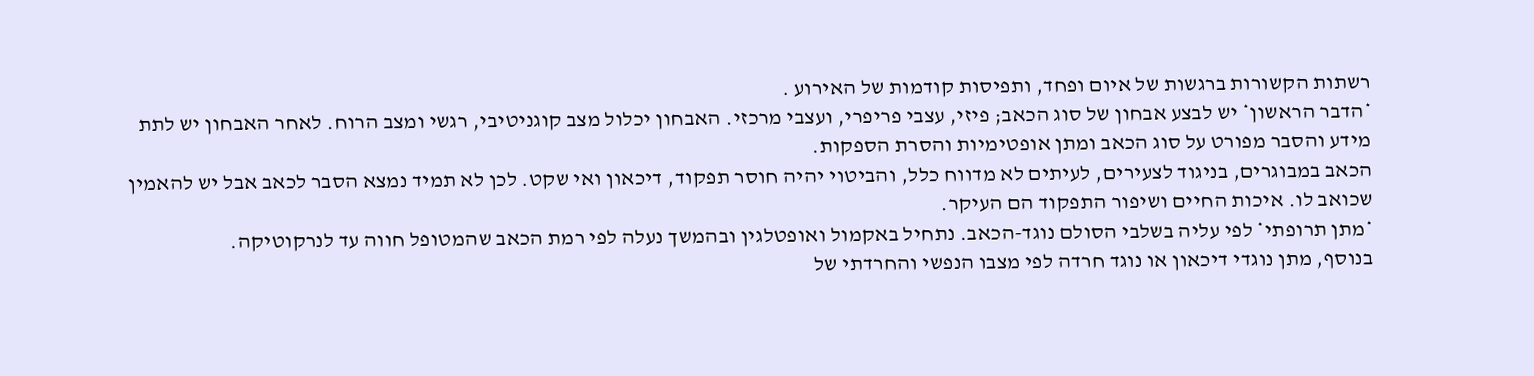רשתות הקשורות ברגשות של איום ופחד, ותפיסות קודמות של האירוע .
*הדבר הראשון* יש לבצע אבחון של סוג הכאב; פיזי, עצבי פריפרי, ועצבי מרכזי. האבחון יכלול מצב קוגניטיבי, רגשי ומצב הרוח. לאחר האבחון יש לתת מידע והסבר מפורט על סוג הכאב ומתן אופטימיות והסרת הספקות.
הכאב במבוגרים, בניגוד לצעירים, לעיתים לא מדווח כלל, והביטוי יהיה חוסר תפקוד, דיכאון ואי שקט. לכן לא תמיד נמצא הסבר לכאב אבל יש להאמין שכואב לו. איכות החיים ושיפור התפקוד הם העיקר.
*מתן תרופתי* לפי עליה בשלבי הסולם נוגד-הכאב. נתחיל באקמול ואופטלגין ובהמשך נעלה לפי רמת הכאב שהמטופל חווה עד לנרקוטיקה.
בנוסף, מתן נוגדי דיכאון או נוגד חרדה לפי מצבו הנפשי והחרדתי של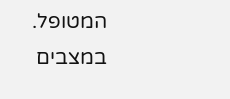המטופל.
במצבים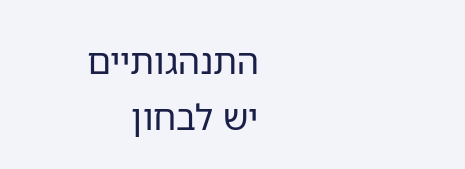התנהגותיים יש לבחון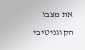את מצבו הקוגניטיבי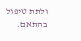ולתת טיפול בהתאם.